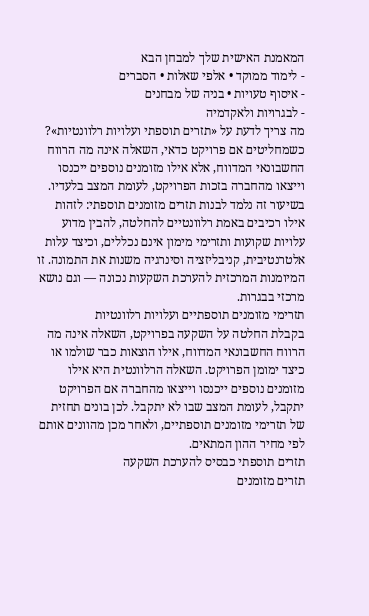המאמנת האישית שלך למבחן הבא
- לימוד ממוקד • אלפי שאלות • הסברים
- איסוף טעויות • בניה של מבחנים
- לבגרויות ולאקדמיה
מה צריך לדעת על «תזרים תוספתי ועלויות רלוונטיות»?
כשמחליטים אם פרויקט כדאי, השאלה אינה מה הרווח החשבונאי המדווח, אלא אילו מזומנים נוספים ייכנסו וייצאו מהחברה בזכות הפרויקט, לעומת המצב בלעדיו. בשיעור זה נלמד לבנות תזרים מזומנים תוספתי: לזהות אילו רכיבים באמת רלוונטיים להחלטה, להבין מדוע עלויות שקועות ותזרימי מימון אינם נכללים, וכיצד עלות אלטרנטיבית, קניבליזציה וסינרגיה משנות את התמונה. זו המיומנות המרכזית להערכת השקעות נכונה — וגם נושא מרכזי בבגרות.
תזרימי מזומנים תוספתיים ועלויות רלוונטיות
בקבלת החלטה על השקעה בפרויקט, השאלה אינה מה הרווח החשבונאי המדווח, אילו הוצאות כבר שולמו או כיצד ימומן הפרויקט. השאלה הרלוונטית היא אילו מזומנים נוספים ייכנסו וייצאו מהחברה אם הפרויקט יתקבל, לעומת המצב שבו לא יתקבל. לכן בונים תחזית של תזרימי מזומנים תוספתיים, ולאחר מכן מהוונים אותם לפי מחיר ההון המתאים.
תזרים תוספתי כבסיס להערכת השקעה
תזרים מזומנים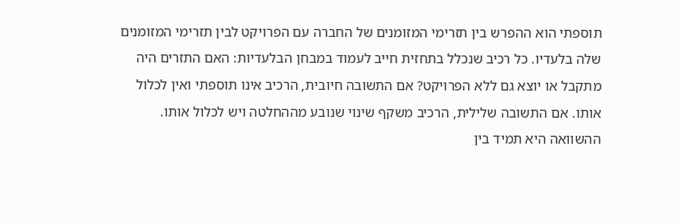תוספתי הוא ההפרש בין תזרימי המזומנים של החברה עם הפרויקט לבין תזרימי המזומנים שלה בלעדיו. כל רכיב שנכלל בתחזית חייב לעמוד במבחן הבלעדיות: האם התזרים היה מתקבל או יוצא גם ללא הפרויקט? אם התשובה חיובית, הרכיב אינו תוספתי ואין לכלול אותו. אם התשובה שלילית, הרכיב משקף שינוי שנובע מההחלטה ויש לכלול אותו.
ההשוואה היא תמיד בין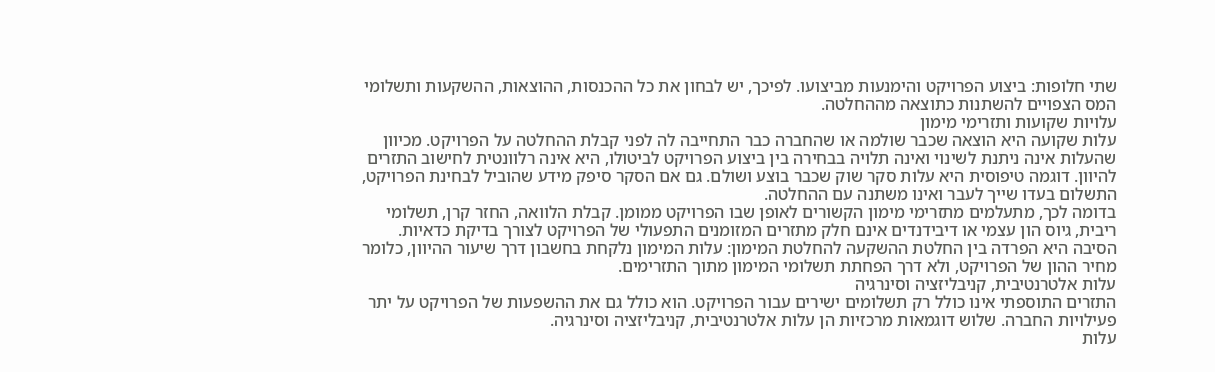שתי חלופות: ביצוע הפרויקט והימנעות מביצועו. לפיכך, יש לבחון את כל ההכנסות, ההוצאות, ההשקעות ותשלומי המס הצפויים להשתנות כתוצאה מההחלטה.
עלויות שקועות ותזרימי מימון
עלות שקועה היא הוצאה שכבר שולמה או שהחברה כבר התחייבה לה לפני קבלת ההחלטה על הפרויקט. מכיוון שהעלות אינה ניתנת לשינוי ואינה תלויה בבחירה בין ביצוע הפרויקט לביטולו, היא אינה רלוונטית לחישוב התזרים להיוון. דוגמה טיפוסית היא עלות סקר שוק שכבר בוצע ושולם. גם אם הסקר סיפק מידע שהוביל לבחינת הפרויקט, התשלום בעדו שייך לעבר ואינו משתנה עם ההחלטה.
בדומה לכך, מתעלמים מתזרימי מימון הקשורים לאופן שבו הפרויקט ממומן. קבלת הלוואה, החזר קרן, תשלומי ריבית, גיוס הון עצמי או דיבידנדים אינם חלק מתזרים המזומנים התפעולי של הפרויקט לצורך בדיקת כדאיות. הסיבה היא הפרדה בין החלטת ההשקעה להחלטת המימון: עלות המימון נלקחת בחשבון דרך שיעור ההיוון, כלומר מחיר ההון של הפרויקט, ולא דרך הפחתת תשלומי המימון מתוך התזרימים.
עלות אלטרנטיבית, קניבליזציה וסינרגיה
התזרים התוספתי אינו כולל רק תשלומים ישירים עבור הפרויקט. הוא כולל גם את ההשפעות של הפרויקט על יתר פעילויות החברה. שלוש דוגמאות מרכזיות הן עלות אלטרנטיבית, קניבליזציה וסינרגיה.
עלות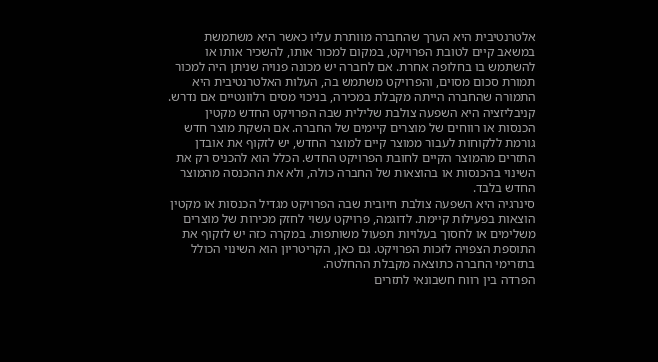אלטרנטיבית היא הערך שהחברה מוותרת עליו כאשר היא משתמשת במשאב קיים לטובת הפרויקט, במקום למכור אותו, להשכיר אותו או להשתמש בו בחלופה אחרת. אם לחברה יש מכונה פנויה שניתן היה למכור תמורת סכום מסוים, והפרויקט משתמש בה, העלות האלטרנטיבית היא התמורה שהחברה הייתה מקבלת במכירה, בניכוי מסים רלוונטיים אם נדרש.
קניבליזציה היא השפעה צולבת שלילית שבה הפרויקט החדש מקטין הכנסות או רווחים של מוצרים קיימים של החברה. אם השקת מוצר חדש גורמת ללקוחות לעבור ממוצר קיים למוצר החדש, יש לזקוף את אובדן התזרים מהמוצר הקיים לחובת הפרויקט החדש. הכלל הוא להכניס רק את השינוי בהכנסות או בהוצאות של החברה כולה, ולא את ההכנסה מהמוצר החדש בלבד.
סינרגיה היא השפעה צולבת חיובית שבה הפרויקט מגדיל הכנסות או מקטין הוצאות בפעילות קיימת. לדוגמה, פרויקט עשוי לחזק מכירות של מוצרים משלימים או לחסוך בעלויות תפעול משותפות. במקרה כזה יש לזקוף את התוספת הצפויה לזכות הפרויקט. גם כאן, הקריטריון הוא השינוי הכולל בתזרימי החברה כתוצאה מקבלת ההחלטה.
הפרדה בין רווח חשבונאי לתזרים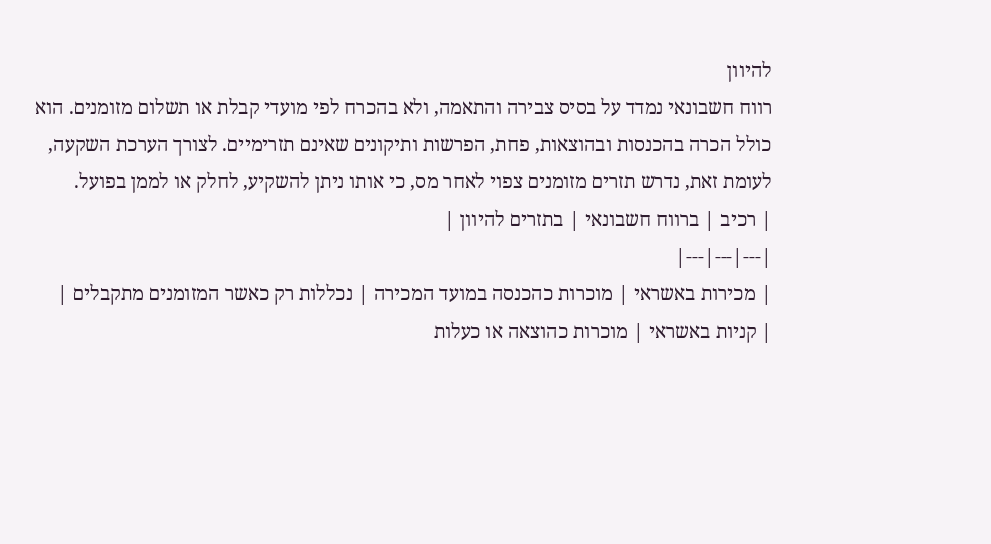להיוון
רווח חשבונאי נמדד על בסיס צבירה והתאמה, ולא בהכרח לפי מועדי קבלת או תשלום מזומנים. הוא כולל הכרה בהכנסות ובהוצאות, פחת, הפרשות ותיקונים שאינם תזרימיים. לצורך הערכת השקעה, לעומת זאת, נדרש תזרים מזומנים צפוי לאחר מס, כי אותו ניתן להשקיע, לחלק או לממן בפועל.
| רכיב | ברווח חשבונאי | בתזרים להיוון |
|---|---|---|
| מכירות באשראי | מוכרות כהכנסה במועד המכירה | נכללות רק כאשר המזומנים מתקבלים |
| קניות באשראי | מוכרות כהוצאה או כעלות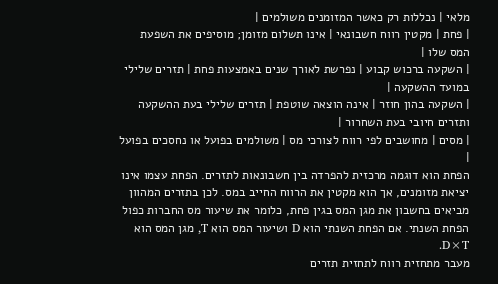מלאי | נכללות רק כאשר המזומנים משולמים |
| פחת | מקטין רווח חשבונאי | אינו תשלום מזומן; מוסיפים את השפעת המס שלו |
| השקעה ברכוש קבוע | נפרשת לאורך שנים באמצעות פחת | תזרים שלילי במועד ההשקעה |
| השקעה בהון חוזר | אינה הוצאה שוטפת | תזרים שלילי בעת ההשקעה ותזרים חיובי בעת השחרור |
| מסים | מחושבים לפי רווח לצורכי מס | משולמים בפועל או נחסכים בפועל |
הפחת הוא דוגמה מרכזית להפרדה בין חשבונאות לתזרים. הפחת עצמו אינו יציאת מזומנים, אך הוא מקטין את הרווח החייב במס. לכן בתזרים המהוון מביאים בחשבון את מגן המס בגין פחת, כלומר את שיעור מס החברות כפול הפחת השנתי. אם הפחת השנתי הוא D ושיעור המס הוא T, מגן המס הוא D×T.
מעבר מתחזית רווח לתחזית תזרים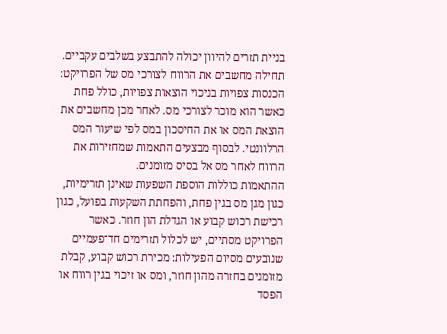בניית תזרים להיוון יכולה להתבצע בשלבים עקביים. תחילה מחשבים את הרווח לצורכי מס של הפרויקט: הכנסות צפויות בניכוי הוצאות צפויות, כולל פחת כאשר הוא מוכר לצורכי מס. לאחר מכן מחשבים את הוצאת המס או את החיסכון במס לפי שיעור המס הרלוונטי. לבסוף מבצעים התאמות שמחזירות את הרווח לאחר מס אל בסיס מזומנים.
ההתאמות כוללות הוספת השפעות שאינן תזרימיות, כגון מגן מס בגין פחת, והפחתת השקעות בפועל, כגון רכישת רכוש קבוע או הגדלת הון חוזר. כאשר הפרויקט מסתיים, יש לכלול תזרימים חד־פעמיים שנובעים מסיום הפעילות: מכירת רכוש קבוע, קבלת מזומנים בחזרה מהון חוזר, ומס או זיכוי בגין רווח או הפסד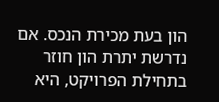הון בעת מכירת הנכס. אם נדרשת יתרת הון חוזר בתחילת הפרויקט, היא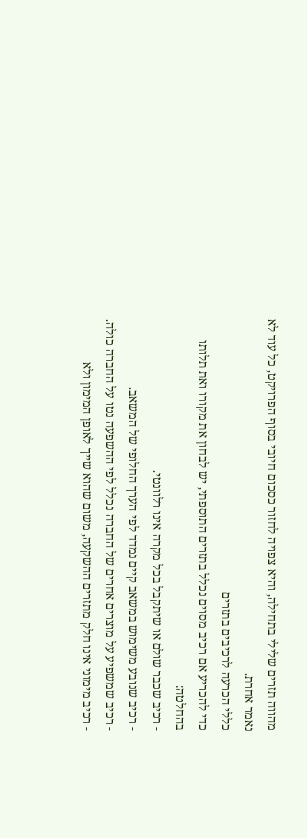מהווה תזרים שלילי בתחילה, והיא צפויה לחזור כסכום חיובי בסוף הפרויקט, כל עוד לא נאמר אחרת.
כללי הכרעה לרכיבים בתזרים
כדי להכריע אם רכיב מסוים נכלל בתזרים התוספתי, יש לבחון את מקורו ואת תלותו בהחלטה:
- רכיב שכבר שולם או שיתקבל בכל מקרה אינו רלוונטי.
- רכיב שנובע משימוש במשאב קיים נמדד לפי הערך החלופי של המשאב.
- רכיב שמשפיע על מוצרים אחרים של החברה נכלל לפי ההשפעה נטו על החברה כולה.
- רכיב מימוני אינו חלק מתזרים ההשקעה, משום שהוא שייך לאופן המימון ולא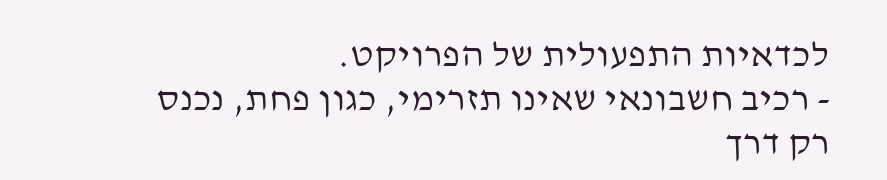לכדאיות התפעולית של הפרויקט.
- רכיב חשבונאי שאינו תזרימי, כגון פחת, נכנס רק דרך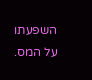השפעתו על המס.